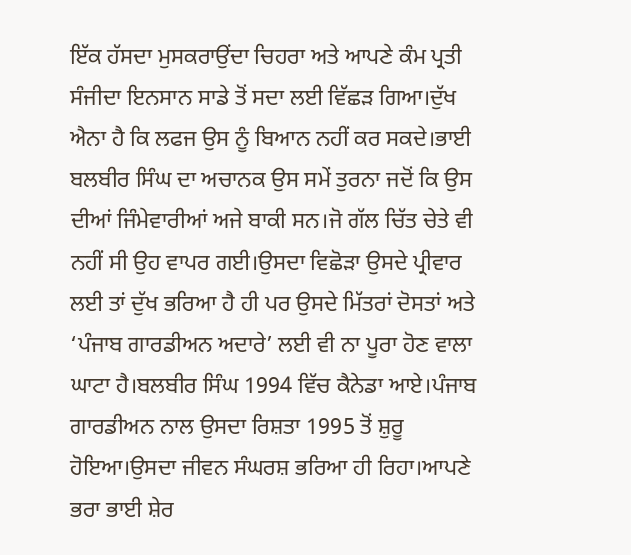ਇੱਕ ਹੱਸਦਾ ਮੁਸਕਰਾਉਂਦਾ ਚਿਹਰਾ ਅਤੇ ਆਪਣੇ ਕੰਮ ਪ੍ਰਤੀ ਸੰਜੀਦਾ ਇਨਸਾਨ ਸਾਡੇ ਤੋਂ ਸਦਾ ਲਈ ਵਿੱਛੜ ਗਿਆ।ਦੁੱਖ ਐਨਾ ਹੈ ਕਿ ਲਫਜ ਉਸ ਨੂੰ ਬਿਆਨ ਨਹੀਂ ਕਰ ਸਕਦੇ।ਭਾਈ ਬਲਬੀਰ ਸਿੰਘ ਦਾ ਅਚਾਨਕ ਉਸ ਸਮੇਂ ਤੁਰਨਾ ਜਦੋਂ ਕਿ ਉਸ ਦੀਆਂ ਜਿੰਮੇਵਾਰੀਆਂ ਅਜੇ ਬਾਕੀ ਸਨ।ਜੋ ਗੱਲ ਚਿੱਤ ਚੇਤੇ ਵੀ ਨਹੀਂ ਸੀ ਉਹ ਵਾਪਰ ਗਈ।ਉਸਦਾ ਵਿਛੋੜਾ ਉਸਦੇ ਪ੍ਰੀਵਾਰ ਲਈ ਤਾਂ ਦੁੱਖ ਭਰਿਆ ਹੈ ਹੀ ਪਰ ਉਸਦੇ ਮਿੱਤਰਾਂ ਦੋਸਤਾਂ ਅਤੇ ‘ਪੰਜਾਬ ਗਾਰਡੀਅਨ ਅਦਾਰੇ’ ਲਈ ਵੀ ਨਾ ਪੂਰਾ ਹੋਣ ਵਾਲਾ ਘਾਟਾ ਹੈ।ਬਲਬੀਰ ਸਿੰਘ 1994 ਵਿੱਚ ਕੈਨੇਡਾ ਆਏ।ਪੰਜਾਬ ਗਾਰਡੀਅਨ ਨਾਲ ਉਸਦਾ ਰਿਸ਼ਤਾ 1995 ਤੋਂ ਸ਼ੁਰੂ ਹੋਇਆ।ਉਸਦਾ ਜੀਵਨ ਸੰਘਰਸ਼ ਭਰਿਆ ਹੀ ਰਿਹਾ।ਆਪਣੇ ਭਰਾ ਭਾਈ ਸ਼ੇਰ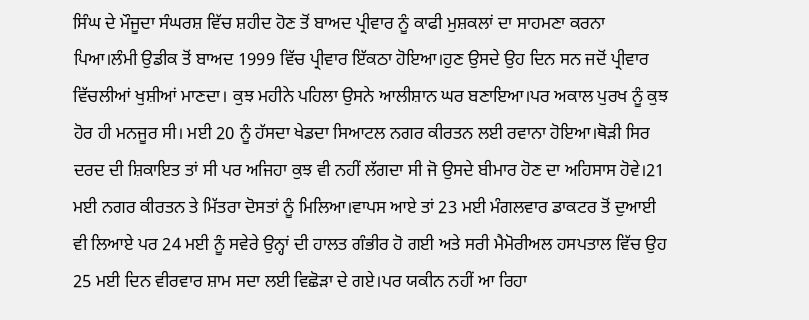ਸਿੰਘ ਦੇ ਮੌਜੂਦਾ ਸੰਘਰਸ਼ ਵਿੱਚ ਸ਼ਹੀਦ ਹੋਣ ਤੋਂ ਬਾਅਦ ਪ੍ਰੀਵਾਰ ਨੂੰ ਕਾਫੀ ਮੁਸ਼ਕਲਾਂ ਦਾ ਸਾਹਮਣਾ ਕਰਨਾ ਪਿਆ।ਲੰਮੀ ਉਡੀਕ ਤੋਂ ਬਾਅਦ 1999 ਵਿੱਚ ਪ੍ਰੀਵਾਰ ਇੱਕਠਾ ਹੋਇਆ।ਹੁਣ ਉਸਦੇ ਉਹ ਦਿਨ ਸਨ ਜਦੋਂ ਪ੍ਰੀਵਾਰ ਵਿੱਚਲੀਆਂ ਖੁਸ਼ੀਆਂ ਮਾਣਦਾ। ਕੁਝ ਮਹੀਨੇ ਪਹਿਲਾ ਉਸਨੇ ਆਲੀਸ਼ਾਨ ਘਰ ਬਣਾਇਆ।ਪਰ ਅਕਾਲ ਪੁਰਖ ਨੂੰ ਕੁਝ ਹੋਰ ਹੀ ਮਨਜੂਰ ਸੀ। ਮਈ 20 ਨੂੰ ਹੱਸਦਾ ਖੇਡਦਾ ਸਿਆਟਲ ਨਗਰ ਕੀਰਤਨ ਲਈ ਰਵਾਨਾ ਹੋਇਆ।ਥੋੜੀ ਸਿਰ ਦਰਦ ਦੀ ਸ਼ਿਕਾਇਤ ਤਾਂ ਸੀ ਪਰ ਅਜਿਹਾ ਕੁਝ ਵੀ ਨਹੀਂ ਲੱਗਦਾ ਸੀ ਜੋ ਉਸਦੇ ਬੀਮਾਰ ਹੋਣ ਦਾ ਅਹਿਸਾਸ ਹੋਵੇ।21 ਮਈ ਨਗਰ ਕੀਰਤਨ ਤੇ ਮਿੱਤਰਾ ਦੋਸਤਾਂ ਨੂੰ ਮਿਲਿਆ।ਵਾਪਸ ਆਏ ਤਾਂ 23 ਮਈ ਮੰਗਲਵਾਰ ਡਾਕਟਰ ਤੋਂ ਦੁਆਈ ਵੀ ਲਿਆਏ ਪਰ 24 ਮਈ ਨੂੰ ਸਵੇਰੇ ਉਨ੍ਹਾਂ ਦੀ ਹਾਲਤ ਗੰਭੀਰ ਹੋ ਗਈ ਅਤੇ ਸਰੀ ਮੈਮੋਰੀਅਲ ਹਸਪਤਾਲ ਵਿੱਚ ਉਹ 25 ਮਈ ਦਿਨ ਵੀਰਵਾਰ ਸ਼ਾਮ ਸਦਾ ਲਈ ਵਿਛੋੜਾ ਦੇ ਗਏ।ਪਰ ਯਕੀਨ ਨਹੀਂ ਆ ਰਿਹਾ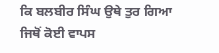ਕਿ ਬਲਬੀਰ ਸਿੰਘ ਉਥੇ ਤੁਰ ਗਿਆ ਜਿਥੋਂ ਕੋਈ ਵਾਪਸ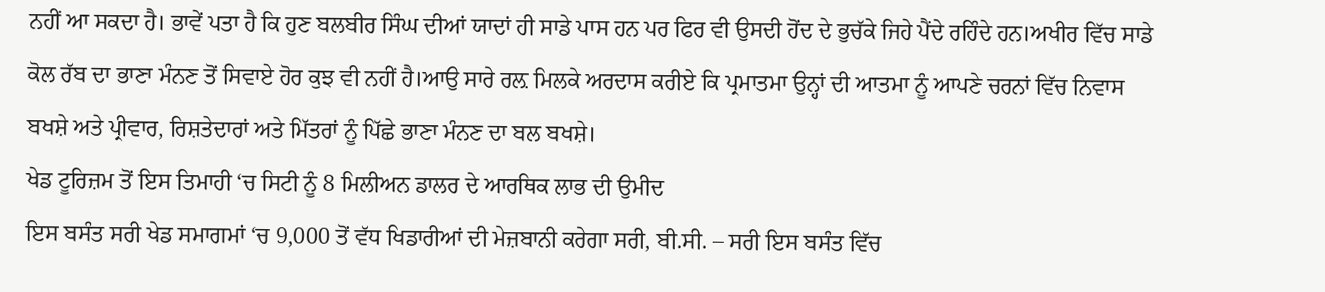ਨਹੀਂ ਆ ਸਕਦਾ ਹੈ। ਭਾਵੇਂ ਪਤਾ ਹੈ ਕਿ ਹੁਣ ਬਲਬੀਰ ਸਿੰਘ ਦੀਆਂ ਯਾਦਾਂ ਹੀ ਸਾਡੇ ਪਾਸ ਹਨ ਪਰ ਫਿਰ ਵੀ ਉਸਦੀ ਹੋਂਦ ਦੇ ਭੁਚੱਕੇ ਜਿਹੇ ਪੈਂਦੇ ਰਹਿੰਦੇ ਹਨ।ਅਖੀਰ ਵਿੱਚ ਸਾਡੇ ਕੋਲ ਰੱਬ ਦਾ ਭਾਣਾ ਮੰਨਣ ਤੋਂ ਸਿਵਾਏ ਹੋਰ ਕੁਝ ਵੀ ਨਹੀਂ ਹੈ।ਆਉ ਸਾਰੇ ਰਲ਼ ਮਿਲਕੇ ਅਰਦਾਸ ਕਰੀਏ ਕਿ ਪ੍ਰਮਾਤਮਾ ਉਨ੍ਹਾਂ ਦੀ ਆਤਮਾ ਨੂੰ ਆਪਣੇ ਚਰਨਾਂ ਵਿੱਚ ਨਿਵਾਸ ਬਖਸ਼ੇ ਅਤੇ ਪ੍ਰੀਵਾਰ, ਰਿਸ਼ਤੇਦਾਰਾਂ ਅਤੇ ਮਿੱਤਰਾਂ ਨੂੰ ਪਿੱਛੇ ਭਾਣਾ ਮੰਨਣ ਦਾ ਬਲ ਬਖਸ਼ੇ।
ਖੇਡ ਟੂਰਿਜ਼ਮ ਤੋਂ ਇਸ ਤਿਮਾਹੀ ‘ਚ ਸਿਟੀ ਨੂੰ 8 ਮਿਲੀਅਨ ਡਾਲਰ ਦੇ ਆਰਥਿਕ ਲਾਭ ਦੀ ਉਮੀਦ
ਇਸ ਬਸੰਤ ਸਰੀ ਖੇਡ ਸਮਾਗਮਾਂ ‘ਚ 9,000 ਤੋਂ ਵੱਧ ਖਿਡਾਰੀਆਂ ਦੀ ਮੇਜ਼ਬਾਨੀ ਕਰੇਗਾ ਸਰੀ, ਬੀ.ਸੀ. – ਸਰੀ ਇਸ ਬਸੰਤ ਵਿੱਚ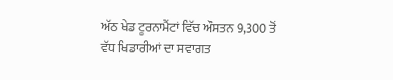ਅੱਠ ਖੇਡ ਟੂਰਨਾਮੈਂਟਾਂ ਵਿੱਚ ਔਸਤਨ 9,300 ਤੋਂ ਵੱਧ ਖਿਡਾਰੀਆਂ ਦਾ ਸਵਾਗਤ